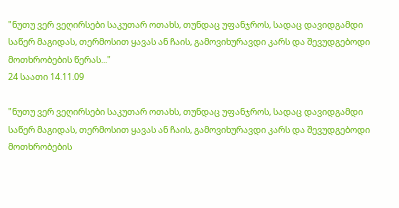"ნუთუ ვერ ვეღირსები საკუთარ ოთახს, თუნდაც უფანჯროს, სადაც დავიდგამდი საწერ მაგიდას, თერმოსით ყავას ან ჩაის, გამოვიხურავდი კარს და შევუდგებოდი მოთხრობების წერას..."
24 საათი 14.11.09

"ნუთუ ვერ ვეღირსები საკუთარ ოთახს, თუნდაც უფანჯროს, სადაც დავიდგამდი საწერ მაგიდას, თერმოსით ყავას ან ჩაის, გამოვიხურავდი კარს და შევუდგებოდი მოთხრობების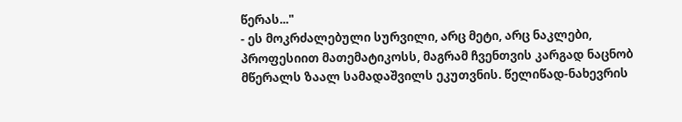წერას..."
- ეს მოკრძალებული სურვილი, არც მეტი, არც ნაკლები, პროფესიით მათემატიკოსს, მაგრამ ჩვენთვის კარგად ნაცნობ მწერალს ზაალ სამადაშვილს ეკუთვნის. წელიწად-ნახევრის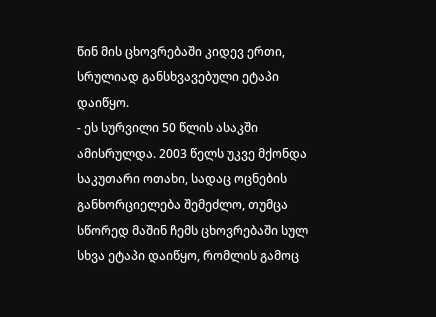წინ მის ცხოვრებაში კიდევ ერთი, სრულიად განსხვავებული ეტაპი დაიწყო.
- ეს სურვილი 50 წლის ასაკში ამისრულდა. 2003 წელს უკვე მქონდა საკუთარი ოთახი, სადაც ოცნების განხორციელება შემეძლო, თუმცა სწორედ მაშინ ჩემს ცხოვრებაში სულ სხვა ეტაპი დაიწყო, რომლის გამოც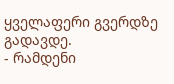ყველაფერი გვერდზე გადავდე.
- რამდენი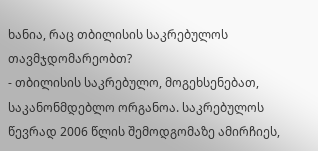ხანია, რაც თბილისის საკრებულოს თავმჯდომარეობთ?
- თბილისის საკრებულო, მოგეხსენებათ, საკანონმდებლო ორგანოა. საკრებულოს წევრად 2006 წლის შემოდგომაზე ამირჩიეს,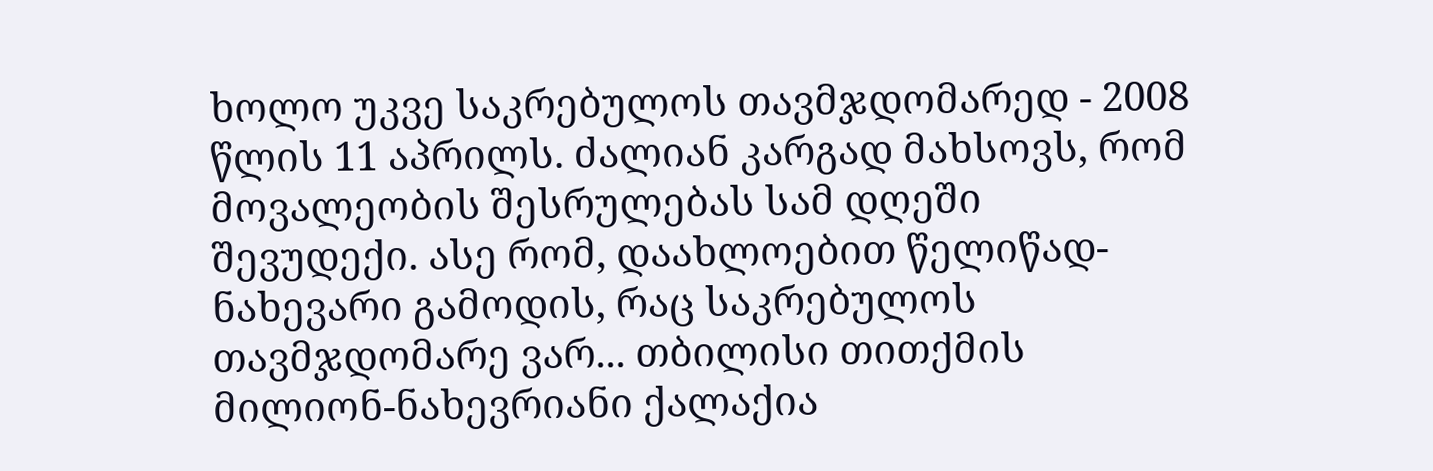ხოლო უკვე საკრებულოს თავმჯდომარედ - 2008 წლის 11 აპრილს. ძალიან კარგად მახსოვს, რომ მოვალეობის შესრულებას სამ დღეში შევუდექი. ასე რომ, დაახლოებით წელიწად-ნახევარი გამოდის, რაც საკრებულოს თავმჯდომარე ვარ... თბილისი თითქმის მილიონ-ნახევრიანი ქალაქია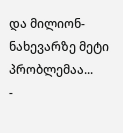და მილიონ-ნახევარზე მეტი პრობლემაა...
-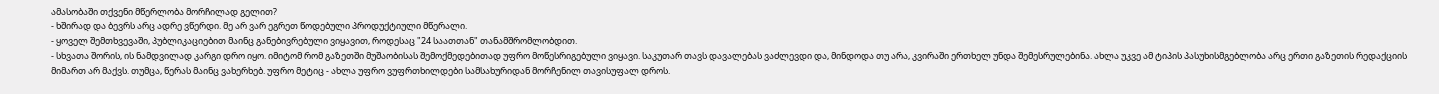ამასობაში თქვენი მწერლობა მორჩილად გელით?
- ხშირად და ბევრს არც ადრე ვწერდი. მე არ ვარ ეგრეთ წოდებული პროდუქტიული მწერალი.
- ყოველ შემთხვევაში, პუბლიკაციებით მაინც განებივრებული ვიყავით, როდესაც "24 საათთან" თანამშრომლობდით.
- სხვათა შორის, ის ნამდვილად კარგი დრო იყო. იმიტომ რომ გაზეთში მუშაობისას შემოქმედებითად უფრო მოწესრიგებული ვიყავი. საკუთარ თავს დავალებას ვაძლევდი და, მინდოდა თუ არა, კვირაში ერთხელ უნდა შემესრულებინა. ახლა უკვე ამ ტიპის პასუხისმგებლობა არც ერთი გაზეთის რედაქციის მიმართ არ მაქვს. თუმცა, წერას მაინც ვახერხებ. უფრო მეტიც - ახლა უფრო ვუფრთხილდები სამსახურიდან მორჩენილ თავისუფალ დროს.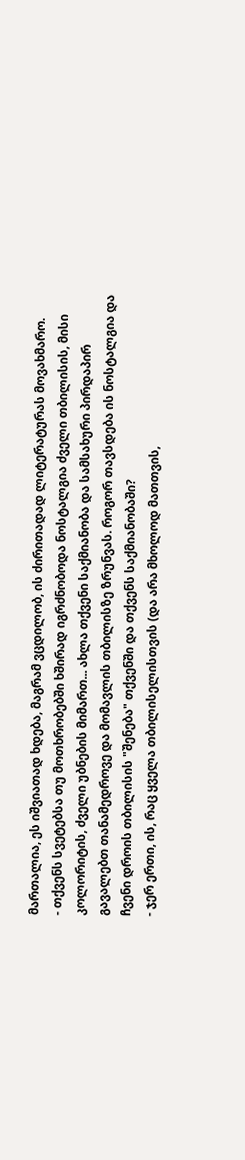მართალია, ეს იშვიათად ხდება, მაგრამ ვცდილობ, ის ძირითადად ლიტერატურას მოვახმარო.
- თქვენს სვეტებსა თუ მოთხრობებში ხშირად იგრძნობოდა ნოსტალგია ძველი თბილისის, მისი კოლორიტის, ძველი უბნების მიმართ... ახლა თქვენი საქმიანობა და სამსახური პირდაპირ გავალებთ თანამედროვე და მომავლის თბილისზე ზრუნვას. როგორ თავსდება ის ნოსტალგია და ჩვენი დროის თბილისის "შენება" თქვენში და თქვენს საქმიანობაში?
- ჯერ ერთი, ის, რაც ყველა თბილისელისთვის (და არა მხოლოდ მათთვის,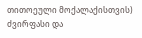თითოეული მოქალაქისთვის) ძვირფასი და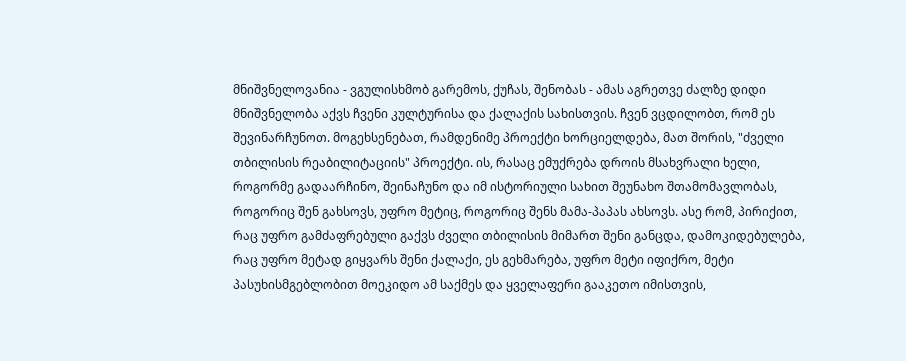მნიშვნელოვანია - ვგულისხმობ გარემოს, ქუჩას, შენობას - ამას აგრეთვე ძალზე დიდი მნიშვნელობა აქვს ჩვენი კულტურისა და ქალაქის სახისთვის. ჩვენ ვცდილობთ, რომ ეს შევინარჩუნოთ. მოგეხსენებათ, რამდენიმე პროექტი ხორციელდება, მათ შორის, "ძველი თბილისის რეაბილიტაციის" პროექტი. ის, რასაც ემუქრება დროის მსახვრალი ხელი, როგორმე გადაარჩინო, შეინაჩუნო და იმ ისტორიული სახით შეუნახო შთამომავლობას, როგორიც შენ გახსოვს, უფრო მეტიც, როგორიც შენს მამა-პაპას ახსოვს. ასე რომ, პირიქით, რაც უფრო გამძაფრებული გაქვს ძველი თბილისის მიმართ შენი განცდა, დამოკიდებულება, რაც უფრო მეტად გიყვარს შენი ქალაქი, ეს გეხმარება, უფრო მეტი იფიქრო, მეტი პასუხისმგებლობით მოეკიდო ამ საქმეს და ყველაფერი გააკეთო იმისთვის,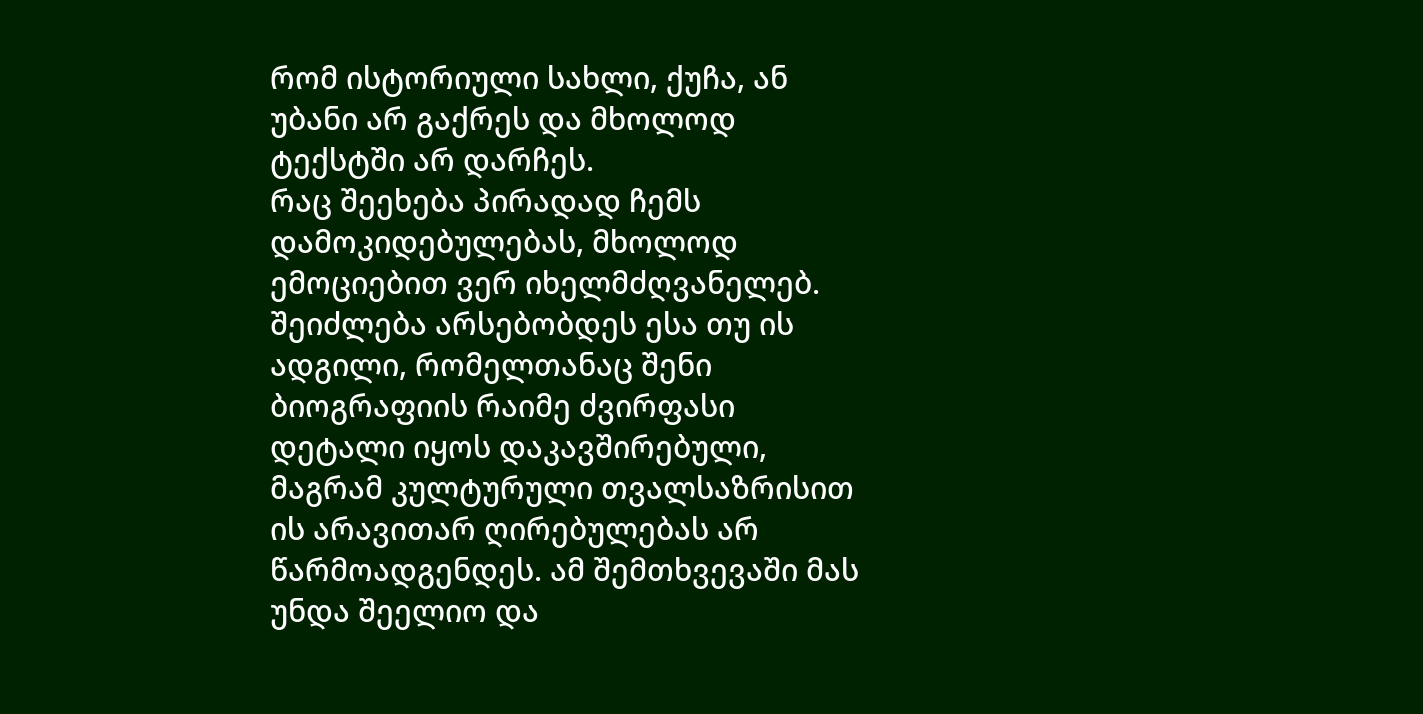რომ ისტორიული სახლი, ქუჩა, ან უბანი არ გაქრეს და მხოლოდ ტექსტში არ დარჩეს.
რაც შეეხება პირადად ჩემს დამოკიდებულებას, მხოლოდ ემოციებით ვერ იხელმძღვანელებ. შეიძლება არსებობდეს ესა თუ ის ადგილი, რომელთანაც შენი ბიოგრაფიის რაიმე ძვირფასი დეტალი იყოს დაკავშირებული, მაგრამ კულტურული თვალსაზრისით ის არავითარ ღირებულებას არ წარმოადგენდეს. ამ შემთხვევაში მას უნდა შეელიო და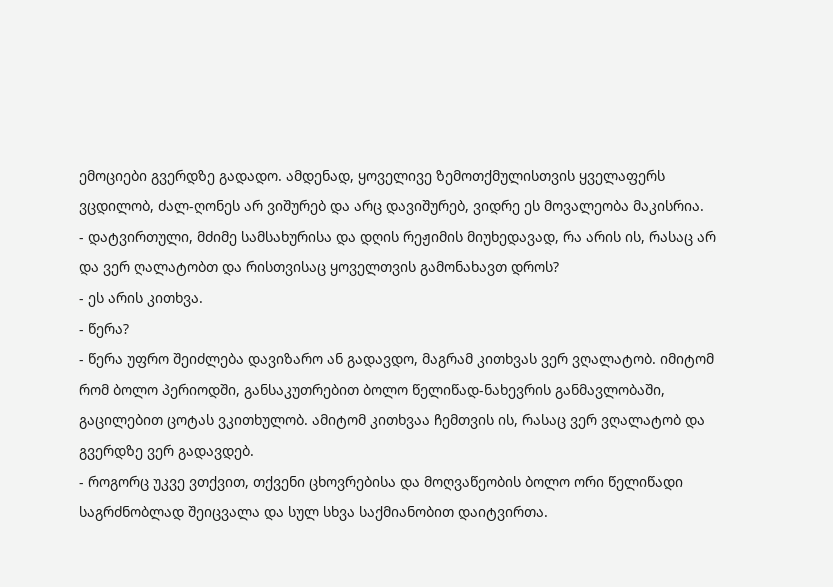ემოციები გვერდზე გადადო. ამდენად, ყოველივე ზემოთქმულისთვის ყველაფერს ვცდილობ, ძალ-ღონეს არ ვიშურებ და არც დავიშურებ, ვიდრე ეს მოვალეობა მაკისრია.
- დატვირთული, მძიმე სამსახურისა და დღის რეჟიმის მიუხედავად, რა არის ის, რასაც არ და ვერ ღალატობთ და რისთვისაც ყოველთვის გამონახავთ დროს?
- ეს არის კითხვა.
- წერა?
- წერა უფრო შეიძლება დავიზარო ან გადავდო, მაგრამ კითხვას ვერ ვღალატობ. იმიტომ რომ ბოლო პერიოდში, განსაკუთრებით ბოლო წელიწად-ნახევრის განმავლობაში, გაცილებით ცოტას ვკითხულობ. ამიტომ კითხვაა ჩემთვის ის, რასაც ვერ ვღალატობ და გვერდზე ვერ გადავდებ.
- როგორც უკვე ვთქვით, თქვენი ცხოვრებისა და მოღვაწეობის ბოლო ორი წელიწადი საგრძნობლად შეიცვალა და სულ სხვა საქმიანობით დაიტვირთა.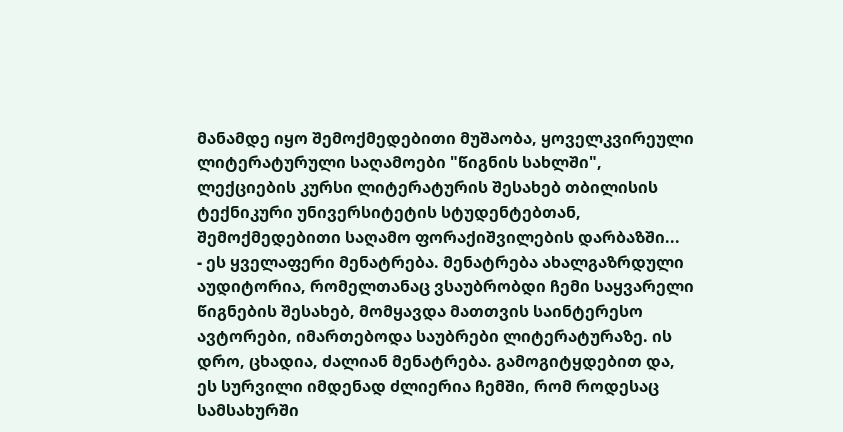მანამდე იყო შემოქმედებითი მუშაობა, ყოველკვირეული ლიტერატურული საღამოები "წიგნის სახლში", ლექციების კურსი ლიტერატურის შესახებ თბილისის ტექნიკური უნივერსიტეტის სტუდენტებთან, შემოქმედებითი საღამო ფორაქიშვილების დარბაზში...
- ეს ყველაფერი მენატრება. მენატრება ახალგაზრდული აუდიტორია, რომელთანაც ვსაუბრობდი ჩემი საყვარელი წიგნების შესახებ, მომყავდა მათთვის საინტერესო ავტორები, იმართებოდა საუბრები ლიტერატურაზე. ის დრო, ცხადია, ძალიან მენატრება. გამოგიტყდებით და, ეს სურვილი იმდენად ძლიერია ჩემში, რომ როდესაც სამსახურში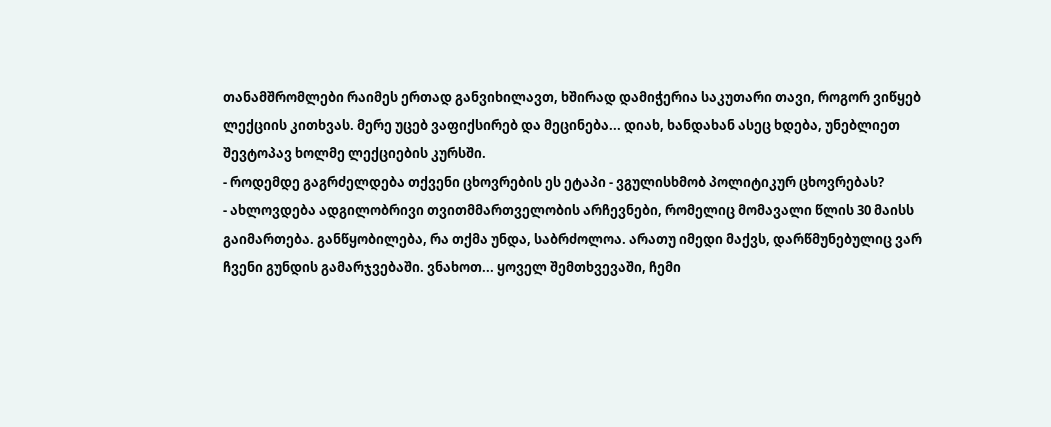თანამშრომლები რაიმეს ერთად განვიხილავთ, ხშირად დამიჭერია საკუთარი თავი, როგორ ვიწყებ ლექციის კითხვას. მერე უცებ ვაფიქსირებ და მეცინება... დიახ, ხანდახან ასეც ხდება, უნებლიეთ შევტოპავ ხოლმე ლექციების კურსში.
- როდემდე გაგრძელდება თქვენი ცხოვრების ეს ეტაპი - ვგულისხმობ პოლიტიკურ ცხოვრებას?
- ახლოვდება ადგილობრივი თვითმმართველობის არჩევნები, რომელიც მომავალი წლის 30 მაისს გაიმართება. განწყობილება, რა თქმა უნდა, საბრძოლოა. არათუ იმედი მაქვს, დარწმუნებულიც ვარ ჩვენი გუნდის გამარჯვებაში. ვნახოთ... ყოველ შემთხვევაში, ჩემი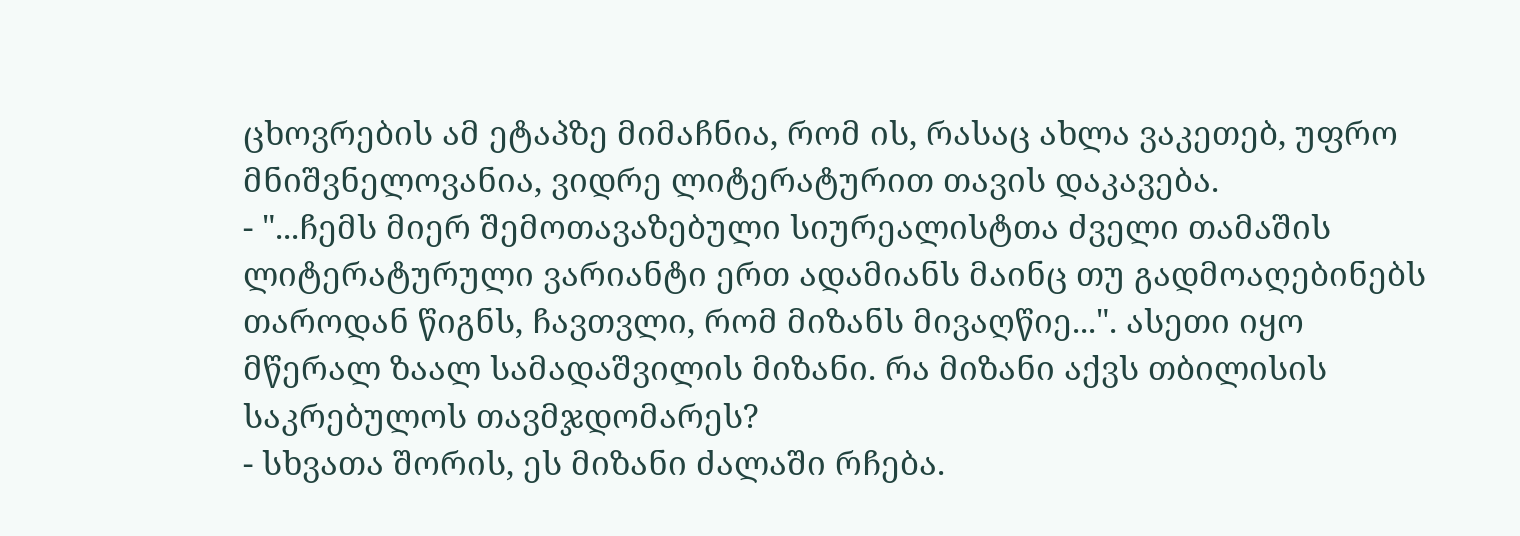ცხოვრების ამ ეტაპზე მიმაჩნია, რომ ის, რასაც ახლა ვაკეთებ, უფრო მნიშვნელოვანია, ვიდრე ლიტერატურით თავის დაკავება.
- "...ჩემს მიერ შემოთავაზებული სიურეალისტთა ძველი თამაშის ლიტერატურული ვარიანტი ერთ ადამიანს მაინც თუ გადმოაღებინებს თაროდან წიგნს, ჩავთვლი, რომ მიზანს მივაღწიე...". ასეთი იყო მწერალ ზაალ სამადაშვილის მიზანი. რა მიზანი აქვს თბილისის საკრებულოს თავმჯდომარეს?
- სხვათა შორის, ეს მიზანი ძალაში რჩება.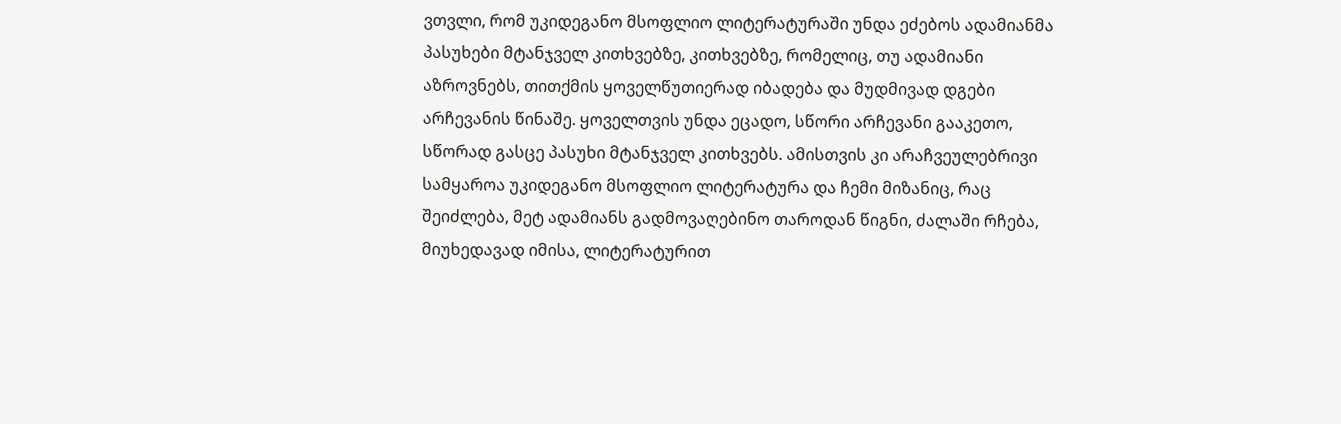ვთვლი, რომ უკიდეგანო მსოფლიო ლიტერატურაში უნდა ეძებოს ადამიანმა პასუხები მტანჯველ კითხვებზე, კითხვებზე, რომელიც, თუ ადამიანი აზროვნებს, თითქმის ყოველწუთიერად იბადება და მუდმივად დგები არჩევანის წინაშე. ყოველთვის უნდა ეცადო, სწორი არჩევანი გააკეთო, სწორად გასცე პასუხი მტანჯველ კითხვებს. ამისთვის კი არაჩვეულებრივი სამყაროა უკიდეგანო მსოფლიო ლიტერატურა და ჩემი მიზანიც, რაც შეიძლება, მეტ ადამიანს გადმოვაღებინო თაროდან წიგნი, ძალაში რჩება, მიუხედავად იმისა, ლიტერატურით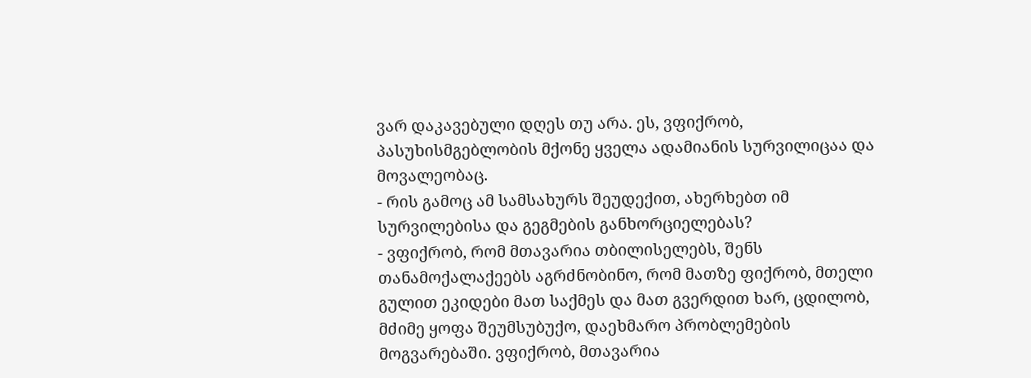ვარ დაკავებული დღეს თუ არა. ეს, ვფიქრობ, პასუხისმგებლობის მქონე ყველა ადამიანის სურვილიცაა და მოვალეობაც.
- რის გამოც ამ სამსახურს შეუდექით, ახერხებთ იმ სურვილებისა და გეგმების განხორციელებას?
- ვფიქრობ, რომ მთავარია თბილისელებს, შენს თანამოქალაქეებს აგრძნობინო, რომ მათზე ფიქრობ, მთელი გულით ეკიდები მათ საქმეს და მათ გვერდით ხარ, ცდილობ, მძიმე ყოფა შეუმსუბუქო, დაეხმარო პრობლემების მოგვარებაში. ვფიქრობ, მთავარია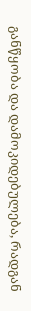განწყობა და დამოკიდებულება, რადგან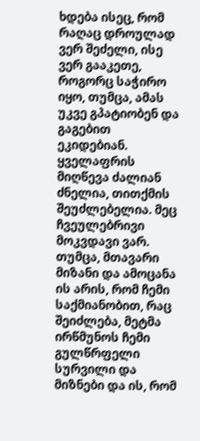ხდება ისეც, რომ რაღაც დროულად ვერ შეძელი, ისე ვერ გააკეთე, როგორც საჭირო იყო, თუმცა, ამას უკვე გპატიობენ და გაგებით ეკიდებიან. ყველაფრის მიღწევა ძალიან ძნელია, თითქმის შეუძლებელია. მეც ჩვეულებრივი მოკვდავი ვარ. თუმცა, მთავარი მიზანი და ამოცანა ის არის, რომ ჩემი საქმიანობით, რაც შეიძლება, მეტმა ირწმუნოს ჩემი გულწრფელი სურვილი და მიზნები და ის, რომ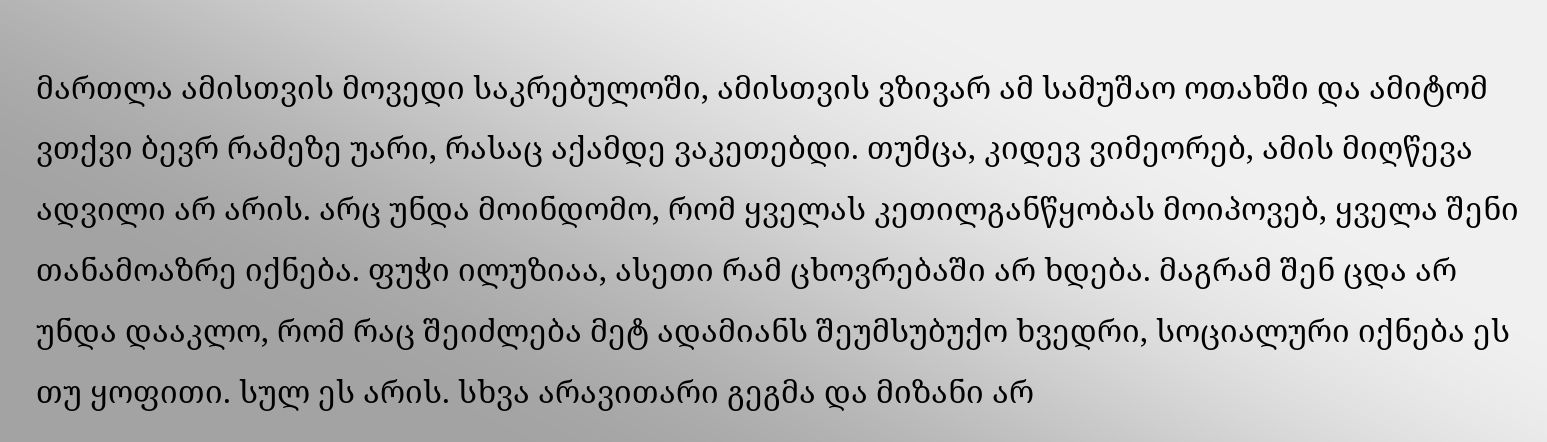მართლა ამისთვის მოვედი საკრებულოში, ამისთვის ვზივარ ამ სამუშაო ოთახში და ამიტომ ვთქვი ბევრ რამეზე უარი, რასაც აქამდე ვაკეთებდი. თუმცა, კიდევ ვიმეორებ, ამის მიღწევა ადვილი არ არის. არც უნდა მოინდომო, რომ ყველას კეთილგანწყობას მოიპოვებ, ყველა შენი თანამოაზრე იქნება. ფუჭი ილუზიაა, ასეთი რამ ცხოვრებაში არ ხდება. მაგრამ შენ ცდა არ უნდა დააკლო, რომ რაც შეიძლება მეტ ადამიანს შეუმსუბუქო ხვედრი, სოციალური იქნება ეს თუ ყოფითი. სულ ეს არის. სხვა არავითარი გეგმა და მიზანი არ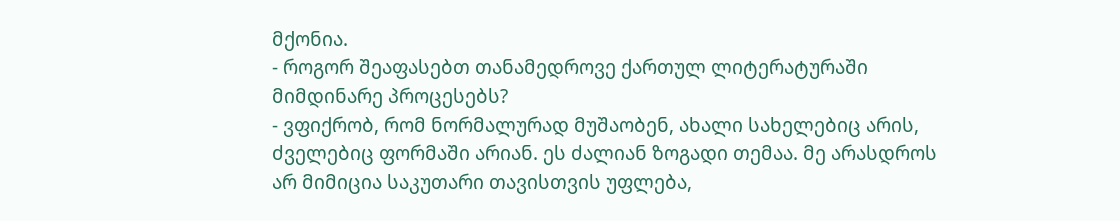მქონია.
- როგორ შეაფასებთ თანამედროვე ქართულ ლიტერატურაში მიმდინარე პროცესებს?
- ვფიქრობ, რომ ნორმალურად მუშაობენ, ახალი სახელებიც არის, ძველებიც ფორმაში არიან. ეს ძალიან ზოგადი თემაა. მე არასდროს არ მიმიცია საკუთარი თავისთვის უფლება,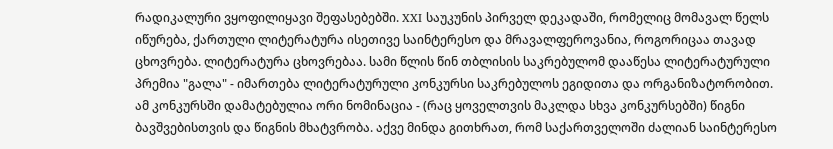რადიკალური ვყოფილიყავი შეფასებებში. XXI საუკუნის პირველ დეკადაში, რომელიც მომავალ წელს იწურება, ქართული ლიტერატურა ისეთივე საინტერესო და მრავალფეროვანია, როგორიცაა თავად ცხოვრება. ლიტერატურა ცხოვრებაა. სამი წლის წინ თბლისის საკრებულომ დააწესა ლიტერატურული პრემია "გალა" - იმართება ლიტერატურული კონკურსი საკრებულოს ეგიდითა და ორგანიზატორობით. ამ კონკურსში დამატებულია ორი ნომინაცია - (რაც ყოველთვის მაკლდა სხვა კონკურსებში) წიგნი ბავშვებისთვის და წიგნის მხატვრობა. აქვე მინდა გითხრათ, რომ საქართველოში ძალიან საინტერესო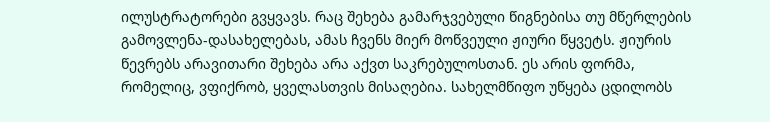ილუსტრატორები გვყვავს. რაც შეხება გამარჯვებული წიგნებისა თუ მწერლების გამოვლენა-დასახელებას, ამას ჩვენს მიერ მოწვეული ჟიური წყვეტს. ჟიურის წევრებს არავითარი შეხება არა აქვთ საკრებულოსთან. ეს არის ფორმა, რომელიც, ვფიქრობ, ყველასთვის მისაღებია. სახელმწიფო უწყება ცდილობს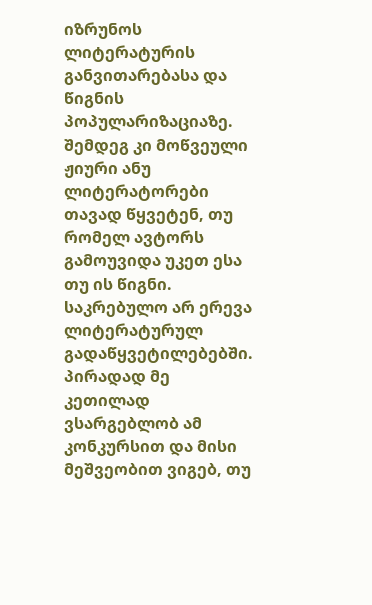იზრუნოს ლიტერატურის განვითარებასა და წიგნის პოპულარიზაციაზე. შემდეგ კი მოწვეული ჟიური ანუ ლიტერატორები თავად წყვეტენ, თუ რომელ ავტორს გამოუვიდა უკეთ ესა თუ ის წიგნი. საკრებულო არ ერევა ლიტერატურულ გადაწყვეტილებებში.
პირადად მე კეთილად ვსარგებლობ ამ კონკურსით და მისი მეშვეობით ვიგებ, თუ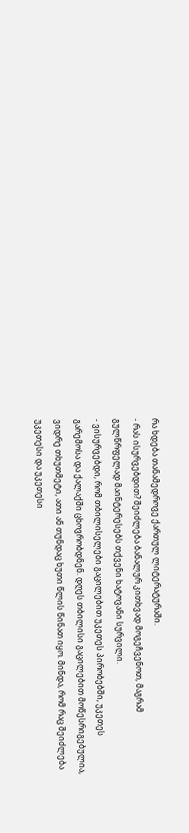რა ხდება თანამედროვე ქართულ ლიტერატურაში.
- რას ისურვებდით? შეიძლება ბანალურ კითხვად მოგეჩვენოთ, მაგრამ გულწრფელად მაინტერესებს თქვენი ხატოვანი სურვილი.
- ვისურვებდი, რომ თბილისელები გაცილებით უკეთეს პირობებში, უკეთეს გარემოსა და ქალაქში ცხოვრობდნენ. დღეს თბილისი გაცილებით მოწესრიგებულია, ვიდრე თხუთმეტი, ათი ან თუნდაც ხუთი წლის წინათ იყო. მინდა, რომ რაც შეიძლება უკეთესი და უკეთესი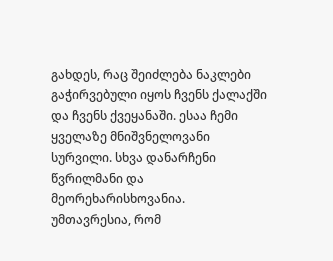გახდეს, რაც შეიძლება ნაკლები გაჭირვებული იყოს ჩვენს ქალაქში და ჩვენს ქვეყანაში. ესაა ჩემი ყველაზე მნიშვნელოვანი სურვილი. სხვა დანარჩენი წვრილმანი და მეორეხარისხოვანია. უმთავრესია, რომ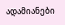ადამიანები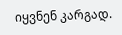იყვნენ კარგად.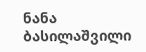ნანა ბასილაშვილი